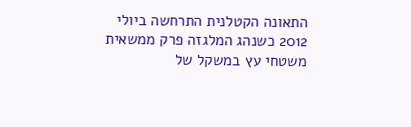התאונה הקטלנית התרחשה ביולי 2012 כשנהג המלגזה פרק ממשאית משטחי עץ במשקל של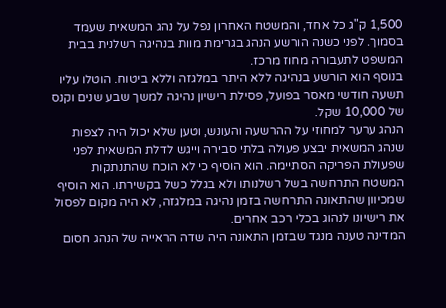1,500 ק"ג כל אחד, והמשטח האחרון נפל על נהג המשאית שעמד בסמוך. לפני כשנה הורשע הנהג בגרימת מוות בנהיגה רשלנית בבית המשפט לתעבורה מחוז מרכז.
בנוסף הוא הורשע בנהיגה ללא היתר במלגזה וללא ביטוח. הוטלו עליו תשעה חודשי מאסר בפועל, פסילת רישיון נהיגה למשך שבע שנים וקנס של 10,000 שקל.
הנהג ערער למחוזי על ההרשעה והעונש, וטען שלא יכול היה לצפות שנהג המשאית יבצע פעולה בלתי סבירה וייגש לדלת המשאית לפני שפעולת הפריקה הסתיימה. הוא הוסיף כי לא הוכח שהתנתקות המשטח התרחשה בשל רשלנותו ולא בגלל כשל בקשירתו. הוא הוסיף שמכיוון שהתאונה התרחשה בזמן נהיגה במלגזה, לא היה מקום לפסול את רישיונו לנהוג בכלי רכב אחרים.
המדינה טענה מנגד שבזמן התאונה היה שדה הראייה של הנהג חסום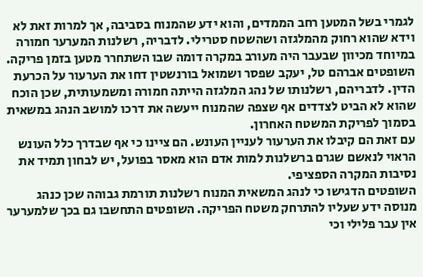לגמרי בשל המטען רחב הממדים, והוא ידע שהמנוח בסביבה, אך למרות זאת לא וידא שהוא רחוק מהמלגזה ושהשטח סטרילי. לדבריה, רשלנות המערער חמורה במיוחד מכיוון שבעבר היה מעורב במקרה דומה שבו השתחרר מטען בזמן פריקה.
השופטים אברהם טל, יעקב שפסר ושמואל בורנשטין דחו את הערעור על הכרעת הדין. לדבריהם, רשלנותו של נהג המלגזה הייתה חמורה ומשמעותית, שכן הוכח שהוא לא הביט לצדדים אף שצפה שהמנוח ייעשה את דרכו למושב הנהג במשאית בסמוך לפריקת המשטח האחרון.
עם זאת הם קיבלו את הערעור לעניין העונש. הם ציינו כי אף שבדרך כלל העונש הראוי לנאשם שגרם ברשלנות למות אדם הוא מאסר בפועל, יש לבחון תמיד את נסיבות המקרה הספציפי.
השופטים הדגישו כי לנהג המשאית המנוח רשלנות תורמת גבוהה שכן כנהג מנוסה ידע שעליו להתרחק משטח הפריקה. השופטים התחשבו גם בכך שלמערער אין עבר פלילי וכי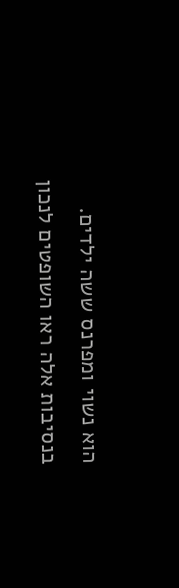הוא נשוי ומפרנס ששה ילדים.
בנסיבות אלה ראו השופטים לנכון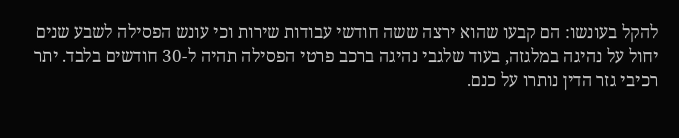להקל בעונשו: הם קבעו שהוא ירצה ששה חודשי עבודות שירות וכי עונש הפסילה לשבע שנים יחול על נהיגה במלגזה, בעוד שלגבי נהיגה ברכב פרטי הפסילה תהיה ל-30 חודשים בלבד. יתר רכיבי גזר הדין נותרו על כנם.